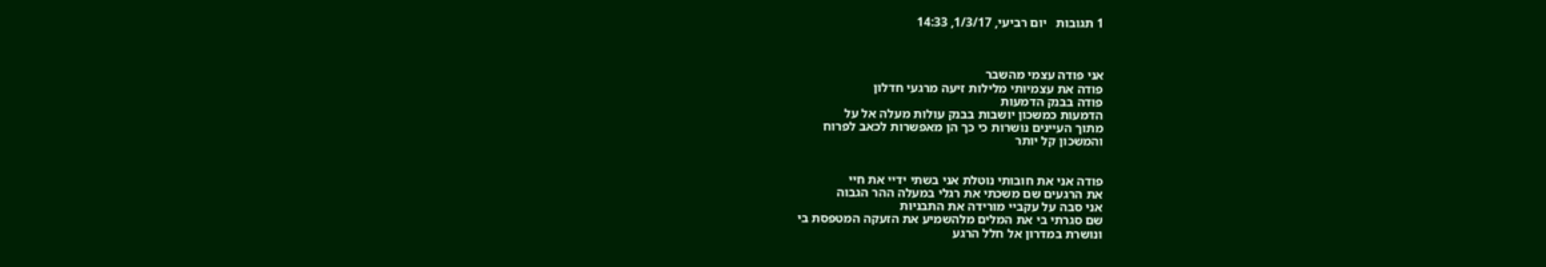1 תגובות   יום רביעי, 1/3/17, 14:33



אני פודה עצמי מהשבר
פודה את עצמיותי מלילות זיעה מרגעי חדלון
פודה בבנק הדמעות
הדמעות כמשכון יושבות בבנק עולות מעלה אל על
מתוך העיינים נושרות כי כך הן מאפשרות לכאב לפרוח
והמשכון קל יותר


פודה אני את חובותי נוטלת אני בשתי ידיי את חיי
את הרגעים שם משכתי את רגלי במעלה ההר הגבוה
אני סבה על עקביי מורידה את התבניות
שם סגרתי בי את המלים מלהשמיע את הזעקה המטפסת בי
ונושרת במדרון אל חלל הרגע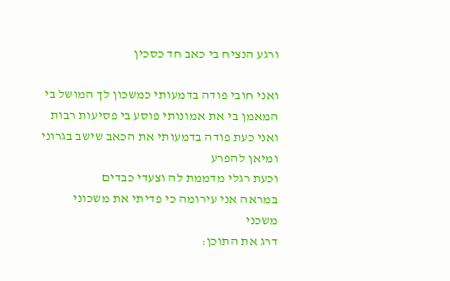ורגע הנציח בי כאב חד כסכין

ואני חובי פודה בדמעותי כמשכון לך המושל בי
המאמן בי את אמונותי פוסע בי פסיעות רבות
ואני כעת פודה בדמעותי את הכאב שישב בגרוני ומיאן להפרע
וכעת רגלי מדממת לה וצעדי כבדים
במראה אני עירומה כי פדיתי את משכוני משכני
דרג את התוכן: